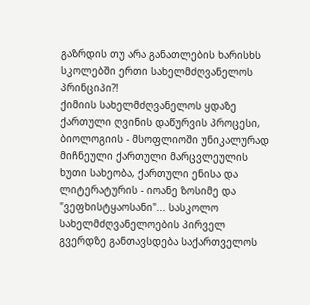გაზრდის თუ არა განათლების ხარისხს სკოლებში ერთი სახელმძღვანელოს პრინციპი?!
ქიმიის სახელმძღვანელოს ყდაზე ქართული ღვინის დაწურვის პროცესი, ბიოლოგიის - მსოფლიოში უნიკალურად მიჩნეული ქართული მარცვლეულის ხუთი სახეობა, ქართული ენისა და ლიტერატურის - იოანე ზოსიმე და "ვეფხისტყაოსანი"... სასკოლო სახელმძღვანელოების პირველ გვერდზე განთავსდება საქართველოს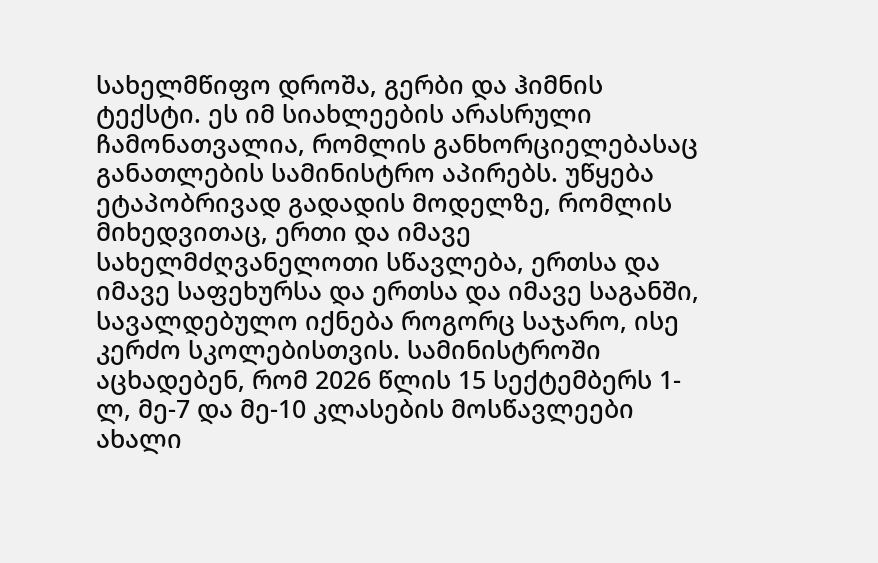სახელმწიფო დროშა, გერბი და ჰიმნის ტექსტი. ეს იმ სიახლეების არასრული ჩამონათვალია, რომლის განხორციელებასაც განათლების სამინისტრო აპირებს. უწყება ეტაპობრივად გადადის მოდელზე, რომლის მიხედვითაც, ერთი და იმავე სახელმძღვანელოთი სწავლება, ერთსა და იმავე საფეხურსა და ერთსა და იმავე საგანში, სავალდებულო იქნება როგორც საჯარო, ისე კერძო სკოლებისთვის. სამინისტროში აცხადებენ, რომ 2026 წლის 15 სექტემბერს 1-ლ, მე-7 და მე-10 კლასების მოსწავლეები ახალი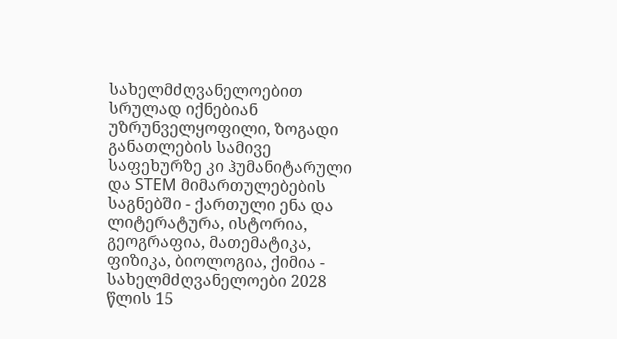სახელმძღვანელოებით სრულად იქნებიან უზრუნველყოფილი, ზოგადი განათლების სამივე საფეხურზე კი ჰუმანიტარული და STEM მიმართულებების საგნებში - ქართული ენა და ლიტერატურა, ისტორია, გეოგრაფია, მათემატიკა, ფიზიკა, ბიოლოგია, ქიმია - სახელმძღვანელოები 2028 წლის 15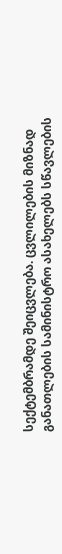სექტემბრამდე შეიცვლება. ცვლილების მიზნად განათლების სამინისტრო ასახელებს სწავლების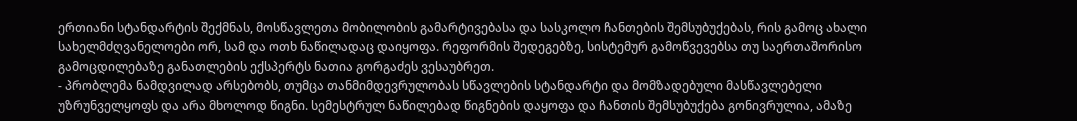ერთიანი სტანდარტის შექმნას, მოსწავლეთა მობილობის გამარტივებასა და სასკოლო ჩანთების შემსუბუქებას, რის გამოც ახალი სახელმძღვანელოები ორ, სამ და ოთხ ნაწილადაც დაიყოფა. რეფორმის შედეგებზე, სისტემურ გამოწვევებსა თუ საერთაშორისო გამოცდილებაზე განათლების ექსპერტს ნათია გორგაძეს ვესაუბრეთ.
- პრობლემა ნამდვილად არსებობს, თუმცა თანმიმდევრულობას სწავლების სტანდარტი და მომზადებული მასწავლებელი უზრუნველყოფს და არა მხოლოდ წიგნი. სემესტრულ ნაწილებად წიგნების დაყოფა და ჩანთის შემსუბუქება გონივრულია, ამაზე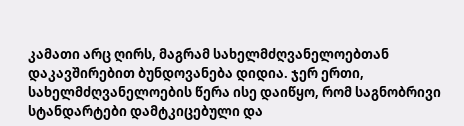კამათი არც ღირს, მაგრამ სახელმძღვანელოებთან დაკავშირებით ბუნდოვანება დიდია. ჯერ ერთი, სახელმძღვანელოების წერა ისე დაიწყო, რომ საგნობრივი სტანდარტები დამტკიცებული და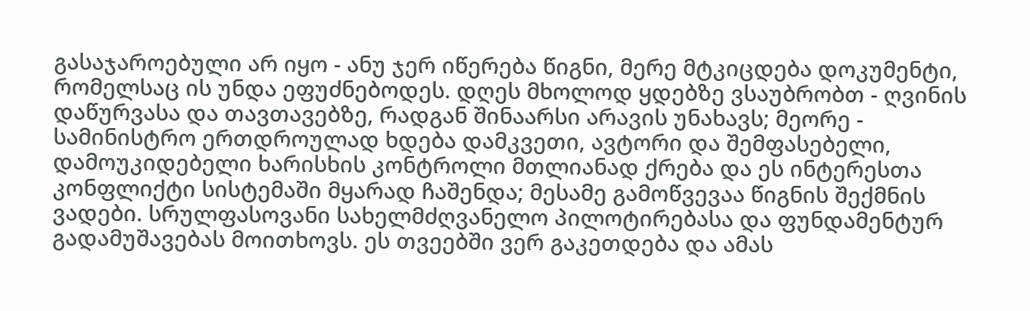გასაჯაროებული არ იყო - ანუ ჯერ იწერება წიგნი, მერე მტკიცდება დოკუმენტი, რომელსაც ის უნდა ეფუძნებოდეს. დღეს მხოლოდ ყდებზე ვსაუბრობთ - ღვინის დაწურვასა და თავთავებზე, რადგან შინაარსი არავის უნახავს; მეორე - სამინისტრო ერთდროულად ხდება დამკვეთი, ავტორი და შემფასებელი, დამოუკიდებელი ხარისხის კონტროლი მთლიანად ქრება და ეს ინტერესთა კონფლიქტი სისტემაში მყარად ჩაშენდა; მესამე გამოწვევაა წიგნის შექმნის ვადები. სრულფასოვანი სახელმძღვანელო პილოტირებასა და ფუნდამენტურ გადამუშავებას მოითხოვს. ეს თვეებში ვერ გაკეთდება და ამას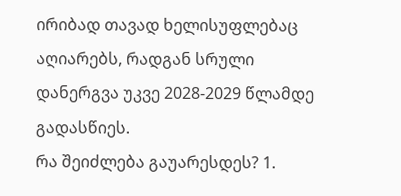ირიბად თავად ხელისუფლებაც აღიარებს, რადგან სრული დანერგვა უკვე 2028-2029 წლამდე გადასწიეს.
რა შეიძლება გაუარესდეს? 1.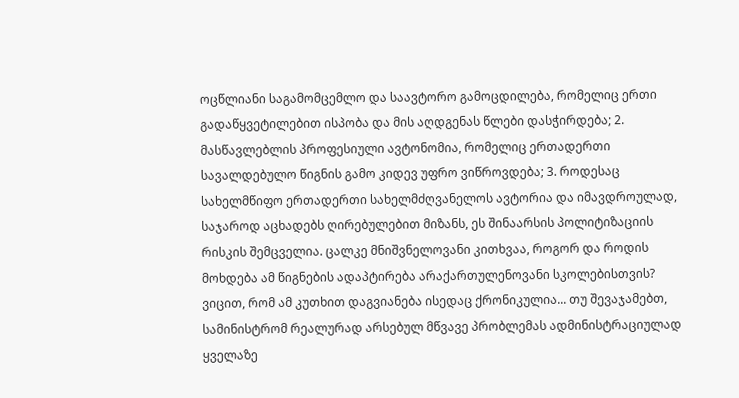ოცწლიანი საგამომცემლო და საავტორო გამოცდილება, რომელიც ერთი გადაწყვეტილებით ისპობა და მის აღდგენას წლები დასჭირდება; 2. მასწავლებლის პროფესიული ავტონომია, რომელიც ერთადერთი სავალდებულო წიგნის გამო კიდევ უფრო ვიწროვდება; 3. როდესაც სახელმწიფო ერთადერთი სახელმძღვანელოს ავტორია და იმავდროულად, საჯაროდ აცხადებს ღირებულებით მიზანს, ეს შინაარსის პოლიტიზაციის რისკის შემცველია. ცალკე მნიშვნელოვანი კითხვაა, როგორ და როდის მოხდება ამ წიგნების ადაპტირება არაქართულენოვანი სკოლებისთვის? ვიცით, რომ ამ კუთხით დაგვიანება ისედაც ქრონიკულია... თუ შევაჯამებთ, სამინისტრომ რეალურად არსებულ მწვავე პრობლემას ადმინისტრაციულად ყველაზე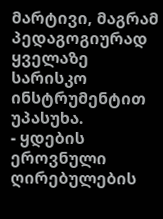მარტივი, მაგრამ პედაგოგიურად ყველაზე სარისკო ინსტრუმენტით უპასუხა.
- ყდების ეროვნული ღირებულების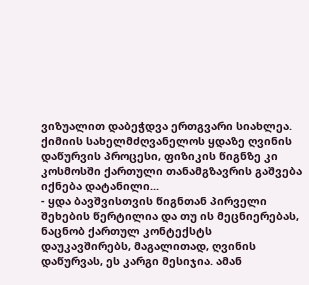ვიზუალით დაბეჭდვა ერთგვარი სიახლეა. ქიმიის სახელმძღვანელოს ყდაზე ღვინის დაწურვის პროცესი, ფიზიკის წიგნზე კი კოსმოსში ქართული თანამგზავრის გაშვება იქნება დატანილი...
- ყდა ბავშვისთვის წიგნთან პირველი შეხების წერტილია და თუ ის მეცნიერებას, ნაცნობ ქართულ კონტექსტს დაუკავშირებს, მაგალითად, ღვინის დაწურვას, ეს კარგი მესიჯია. ამან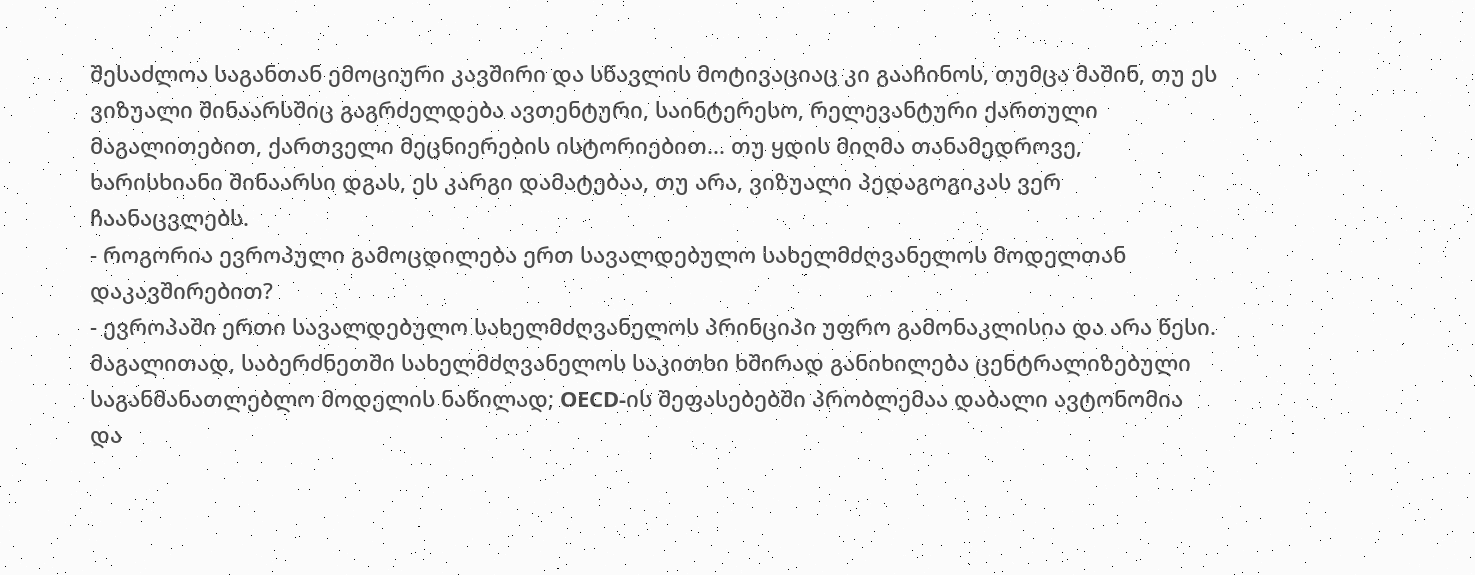შესაძლოა საგანთან ემოციური კავშირი და სწავლის მოტივაციაც კი გააჩინოს, თუმცა მაშინ, თუ ეს ვიზუალი შინაარსშიც გაგრძელდება ავთენტური, საინტერესო, რელევანტური ქართული მაგალითებით, ქართველი მეცნიერების ისტორიებით... თუ ყდის მიღმა თანამედროვე, ხარისხიანი შინაარსი დგას, ეს კარგი დამატებაა, თუ არა, ვიზუალი პედაგოგიკას ვერ ჩაანაცვლებს.
- როგორია ევროპული გამოცდილება ერთ სავალდებულო სახელმძღვანელოს მოდელთან დაკავშირებით?
- ევროპაში ერთი სავალდებულო სახელმძღვანელოს პრინციპი უფრო გამონაკლისია და არა წესი. მაგალითად, საბერძნეთში სახელმძღვანელოს საკითხი ხშირად განიხილება ცენტრალიზებული საგანმანათლებლო მოდელის ნაწილად; OECD-ის შეფასებებში პრობლემაა დაბალი ავტონომია და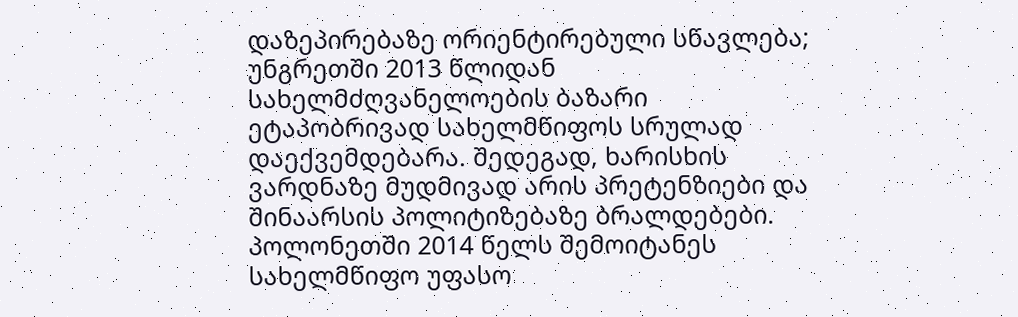დაზეპირებაზე ორიენტირებული სწავლება; უნგრეთში 2013 წლიდან სახელმძღვანელოების ბაზარი ეტაპობრივად სახელმწიფოს სრულად დაექვემდებარა. შედეგად, ხარისხის ვარდნაზე მუდმივად არის პრეტენზიები და შინაარსის პოლიტიზებაზე ბრალდებები. პოლონეთში 2014 წელს შემოიტანეს სახელმწიფო უფასო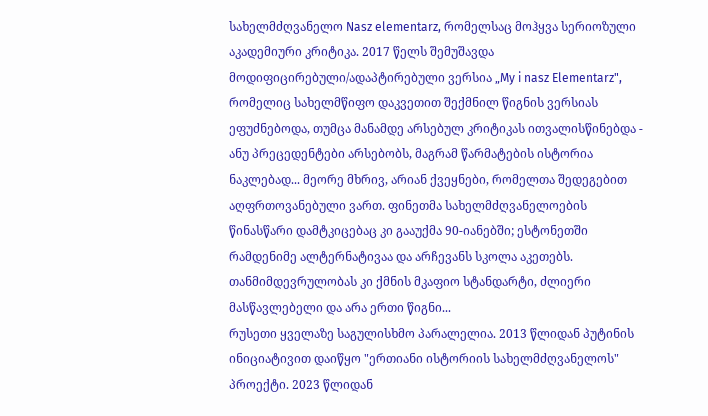სახელმძღვანელო Nasz elementarz, რომელსაც მოჰყვა სერიოზული აკადემიური კრიტიკა. 2017 წელს შემუშავდა მოდიფიცირებული/ადაპტირებული ვერსია „My i nasz Elementarz", რომელიც სახელმწიფო დაკვეთით შექმნილ წიგნის ვერსიას ეფუძნებოდა, თუმცა მანამდე არსებულ კრიტიკას ითვალისწინებდა - ანუ პრეცედენტები არსებობს, მაგრამ წარმატების ისტორია ნაკლებად... მეორე მხრივ, არიან ქვეყნები, რომელთა შედეგებით აღფრთოვანებული ვართ. ფინეთმა სახელმძღვანელოების წინასწარი დამტკიცებაც კი გააუქმა 90-იანებში; ესტონეთში რამდენიმე ალტერნატივაა და არჩევანს სკოლა აკეთებს. თანმიმდევრულობას კი ქმნის მკაფიო სტანდარტი, ძლიერი მასწავლებელი და არა ერთი წიგნი...
რუსეთი ყველაზე საგულისხმო პარალელია. 2013 წლიდან პუტინის ინიციატივით დაიწყო "ერთიანი ისტორიის სახელმძღვანელოს" პროექტი. 2023 წლიდან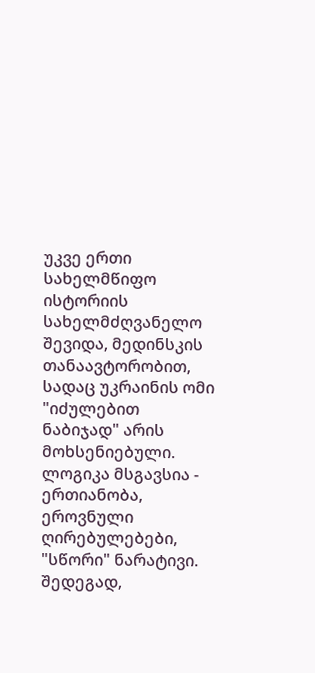უკვე ერთი სახელმწიფო ისტორიის სახელმძღვანელო შევიდა, მედინსკის თანაავტორობით, სადაც უკრაინის ომი "იძულებით ნაბიჯად" არის მოხსენიებული. ლოგიკა მსგავსია - ერთიანობა, ეროვნული ღირებულებები, "სწორი" ნარატივი. შედეგად,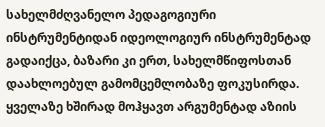სახელმძღვანელო პედაგოგიური ინსტრუმენტიდან იდეოლოგიურ ინსტრუმენტად გადაიქცა, ბაზარი კი ერთ, სახელმწიფოსთან დაახლოებულ გამომცემლობაზე ფოკუსირდა.
ყველაზე ხშირად მოჰყავთ არგუმენტად აზიის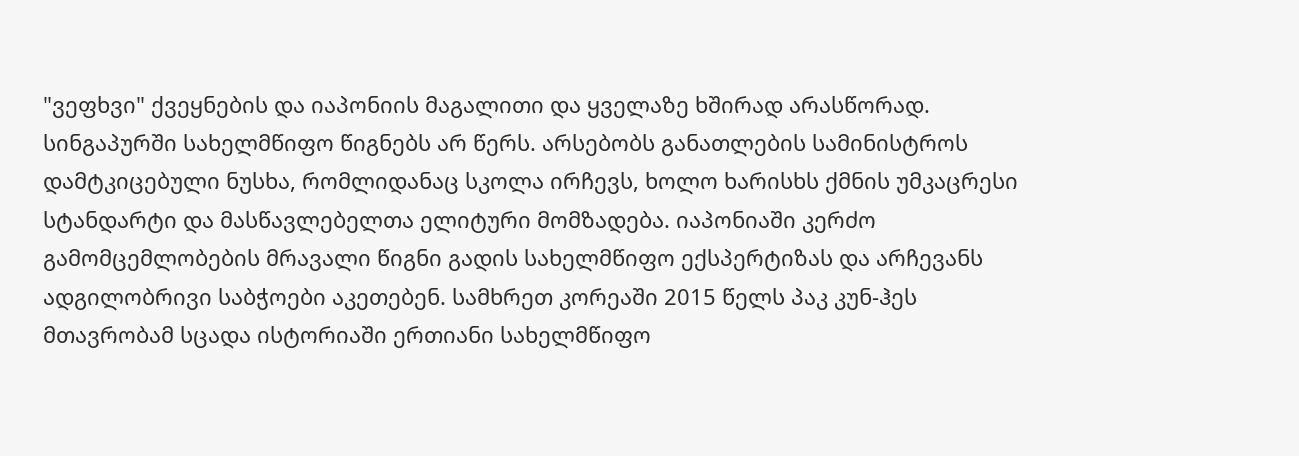"ვეფხვი" ქვეყნების და იაპონიის მაგალითი და ყველაზე ხშირად არასწორად. სინგაპურში სახელმწიფო წიგნებს არ წერს. არსებობს განათლების სამინისტროს დამტკიცებული ნუსხა, რომლიდანაც სკოლა ირჩევს, ხოლო ხარისხს ქმნის უმკაცრესი სტანდარტი და მასწავლებელთა ელიტური მომზადება. იაპონიაში კერძო გამომცემლობების მრავალი წიგნი გადის სახელმწიფო ექსპერტიზას და არჩევანს ადგილობრივი საბჭოები აკეთებენ. სამხრეთ კორეაში 2015 წელს პაკ კუნ-ჰეს მთავრობამ სცადა ისტორიაში ერთიანი სახელმწიფო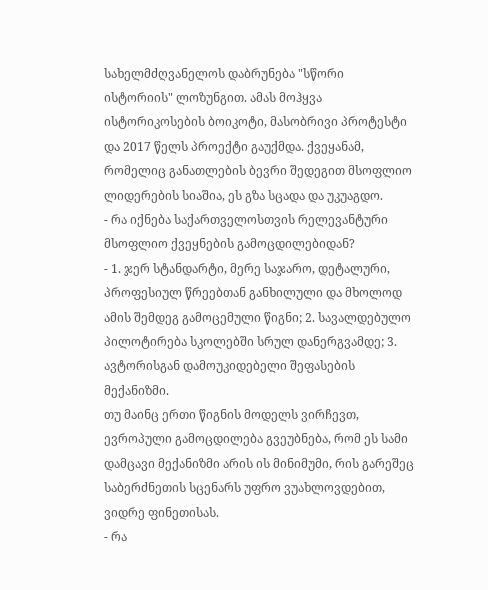სახელმძღვანელოს დაბრუნება "სწორი ისტორიის" ლოზუნგით. ამას მოჰყვა ისტორიკოსების ბოიკოტი, მასობრივი პროტესტი და 2017 წელს პროექტი გაუქმდა. ქვეყანამ, რომელიც განათლების ბევრი შედეგით მსოფლიო ლიდერების სიაშია, ეს გზა სცადა და უკუაგდო.
- რა იქნება საქართველოსთვის რელევანტური მსოფლიო ქვეყნების გამოცდილებიდან?
- 1. ჯერ სტანდარტი, მერე საჯარო, დეტალური, პროფესიულ წრეებთან განხილული და მხოლოდ ამის შემდეგ გამოცემული წიგნი; 2. სავალდებულო პილოტირება სკოლებში სრულ დანერგვამდე; 3. ავტორისგან დამოუკიდებელი შეფასების მექანიზმი.
თუ მაინც ერთი წიგნის მოდელს ვირჩევთ, ევროპული გამოცდილება გვეუბნება, რომ ეს სამი დამცავი მექანიზმი არის ის მინიმუმი, რის გარეშეც საბერძნეთის სცენარს უფრო ვუახლოვდებით, ვიდრე ფინეთისას.
- რა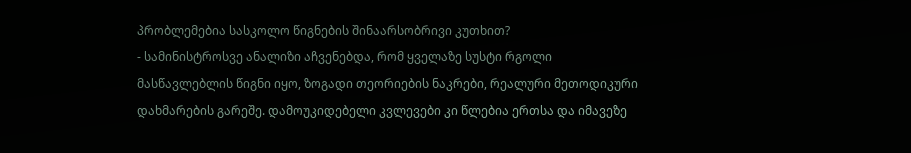პრობლემებია სასკოლო წიგნების შინაარსობრივი კუთხით?
- სამინისტროსვე ანალიზი აჩვენებდა, რომ ყველაზე სუსტი რგოლი მასწავლებლის წიგნი იყო, ზოგადი თეორიების ნაკრები, რეალური მეთოდიკური დახმარების გარეშე. დამოუკიდებელი კვლევები კი წლებია ერთსა და იმავეზე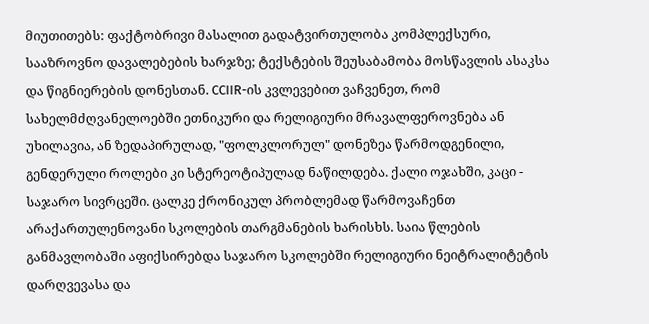მიუთითებს: ფაქტობრივი მასალით გადატვირთულობა კომპლექსური, სააზროვნო დავალებების ხარჯზე; ტექსტების შეუსაბამობა მოსწავლის ასაკსა და წიგნიერების დონესთან. CCIIR-ის კვლევებით ვაჩვენეთ, რომ სახელმძღვანელოებში ეთნიკური და რელიგიური მრავალფეროვნება ან უხილავია, ან ზედაპირულად, "ფოლკლორულ" დონეზეა წარმოდგენილი, გენდერული როლები კი სტერეოტიპულად ნაწილდება. ქალი ოჯახში, კაცი - საჯარო სივრცეში. ცალკე ქრონიკულ პრობლემად წარმოვაჩენთ არაქართულენოვანი სკოლების თარგმანების ხარისხს. საია წლების განმავლობაში აფიქსირებდა საჯარო სკოლებში რელიგიური ნეიტრალიტეტის დარღვევასა და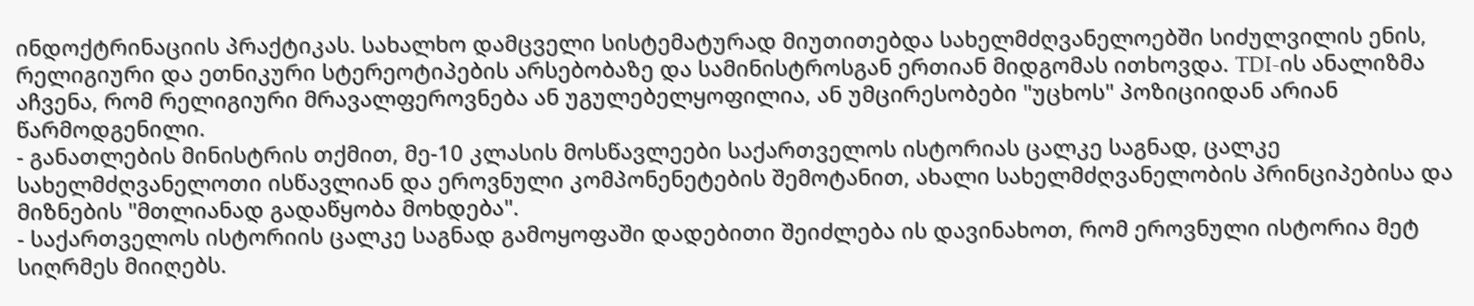ინდოქტრინაციის პრაქტიკას. სახალხო დამცველი სისტემატურად მიუთითებდა სახელმძღვანელოებში სიძულვილის ენის, რელიგიური და ეთნიკური სტერეოტიპების არსებობაზე და სამინისტროსგან ერთიან მიდგომას ითხოვდა. TDI-ის ანალიზმა აჩვენა, რომ რელიგიური მრავალფეროვნება ან უგულებელყოფილია, ან უმცირესობები "უცხოს" პოზიციიდან არიან წარმოდგენილი.
- განათლების მინისტრის თქმით, მე-10 კლასის მოსწავლეები საქართველოს ისტორიას ცალკე საგნად, ცალკე სახელმძღვანელოთი ისწავლიან და ეროვნული კომპონენეტების შემოტანით, ახალი სახელმძღვანელობის პრინციპებისა და მიზნების "მთლიანად გადაწყობა მოხდება".
- საქართველოს ისტორიის ცალკე საგნად გამოყოფაში დადებითი შეიძლება ის დავინახოთ, რომ ეროვნული ისტორია მეტ სიღრმეს მიიღებს.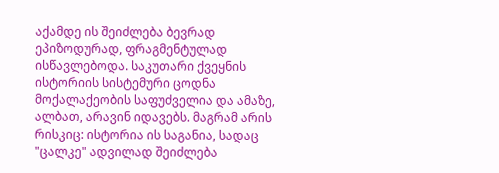აქამდე ის შეიძლება ბევრად ეპიზოდურად, ფრაგმენტულად ისწავლებოდა. საკუთარი ქვეყნის ისტორიის სისტემური ცოდნა მოქალაქეობის საფუძველია და ამაზე, ალბათ, არავინ იდავებს. მაგრამ არის რისკიც: ისტორია ის საგანია, სადაც "ცალკე" ადვილად შეიძლება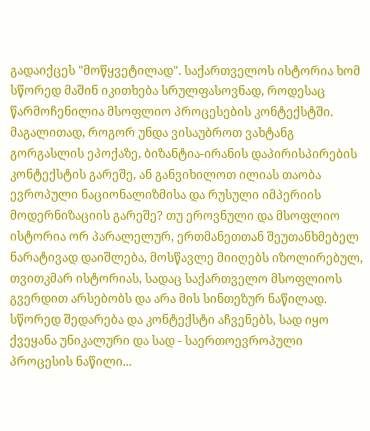გადაიქცეს "მოწყვეტილად". საქართველოს ისტორია ხომ სწორედ მაშინ იკითხება სრულფასოვნად, როდესაც წარმოჩენილია მსოფლიო პროცესების კონტექსტში. მაგალითად, როგორ უნდა ვისაუბროთ ვახტანგ გორგასლის ეპოქაზე, ბიზანტია-ირანის დაპირისპირების კონტექსტის გარეშე, ან განვიხილოთ ილიას თაობა ევროპული ნაციონალიზმისა და რუსული იმპერიის მოდერნიზაციის გარეშე? თუ ეროვნული და მსოფლიო ისტორია ორ პარალელურ, ერთმანეთთან შეუთანხმებელ ნარატივად დაიშლება, მოსწავლე მიიღებს იზოლირებულ, თვითკმარ ისტორიას, სადაც საქართველო მსოფლიოს გვერდით არსებობს და არა მის სინთეზურ ნაწილად. სწორედ შედარება და კონტექსტი აჩვენებს, სად იყო ქვეყანა უნიკალური და სად - საერთოევროპული პროცესის ნაწილი...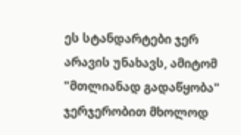ეს სტანდარტები ჯერ არავის უნახავს, ამიტომ "მთლიანად გადაწყობა" ჯერჯერობით მხოლოდ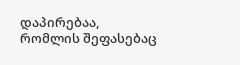დაპირებაა, რომლის შეფასებაც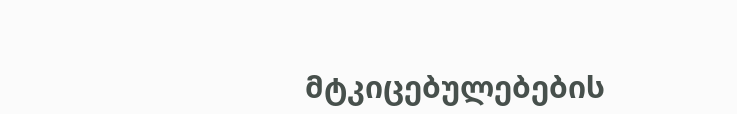მტკიცებულებების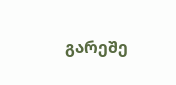გარეშე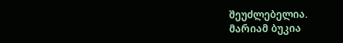შეუძლებელია.
მარიამ ბუკია